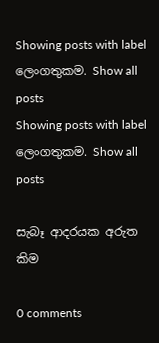Showing posts with label ලෙංගතුකම. Show all posts
Showing posts with label ලෙංගතුකම. Show all posts

සැබෑ ආදරයක අරුත කිම

0 comments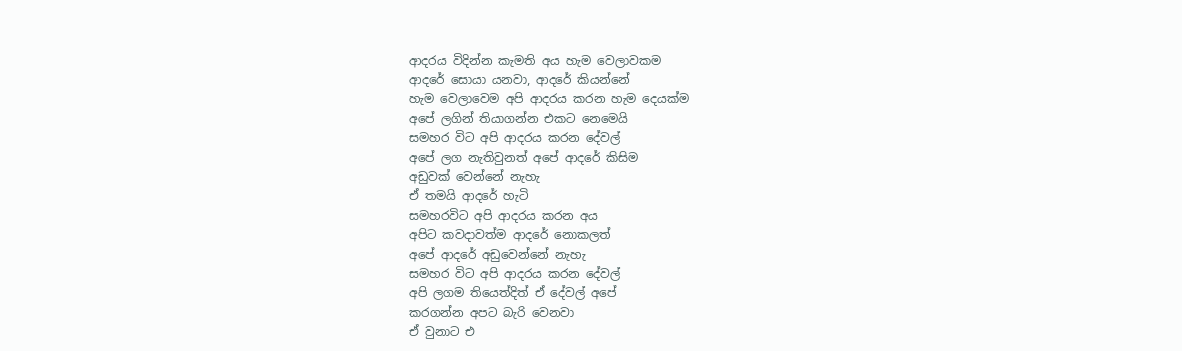ආදරය විදින්න කැමති අය හැම වෙලාවකම
ආදරේ සොයා යනවා, ආදරේ කියන්නේ
හැම වෙලාවෙම අපි ආදරය කරන හැම දෙයක්ම
අපේ ලගින් තියාගන්න එකට නෙමෙයි
සමහර විට අපි ආදරය කරන දේවල්
අපේ ලග නැතිවුනත් අපේ ආදරේ කිසිම
අඩුවක් වෙන්නේ නැහැ
ඒ තමයි ආදරේ හැටි
සමහරවිට අපි ආදරය කරන අය
අපිට කවදාවත්ම ආදරේ නොකලත්
අපේ ආදරේ අඩුවෙන්නේ නැහැ
සමහර විට අපි ආදරය කරන දේවල්
අපි ලගම තියෙත්දිත් ඒ දේවල් අපේ
කරගන්න අපට බැරි වෙනවා
ඒ වුනාට එ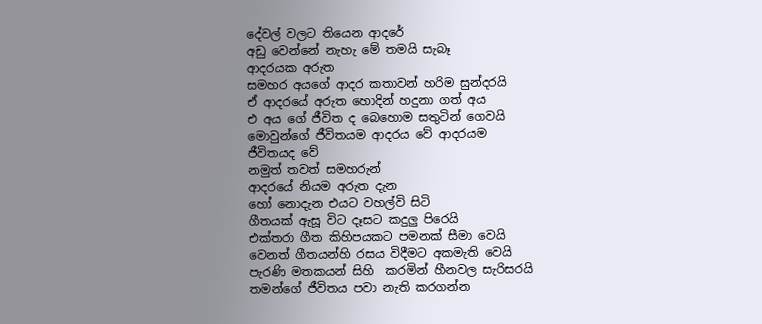දේවල් වලට තියෙන ආදරේ
අඩු වෙන්නේ නැහැ මේ තමයි සැබෑ
ආදරයක අරුත
සමහර අයගේ ආදර කතාවන් හරිම සුන්දරයි
ඒ ආදරයේ අරුත හොදින් හදුනා ගත් අය
එ අය ගේ ජීවිත ද බෙහොම සතුටින් ගෙවයි
මොවුන්ගේ ජීවිතයම ආදරය වේ ආදරයම
ජීවිතයද වේ
නමුත් තවත් සමහරුන්
ආදරයේ නියම අරුත දැන
හෝ නොදැන එයට වහල්වි සිටි
ගීතයක් ඇසූ විට දෑසට කදුලු පිරෙයි
එක්තරා ගීත කිහිපයකට පමනක් සීමා වෙයි
වෙනත් ගීතයන්හි රසය විදීමට අකමැති වෙයි
පැරණි මතකයන් සිහි  කරමින් හීනවල සැරිසරයි
තමන්ගේ ජීවිතය පවා නැති කරගන්න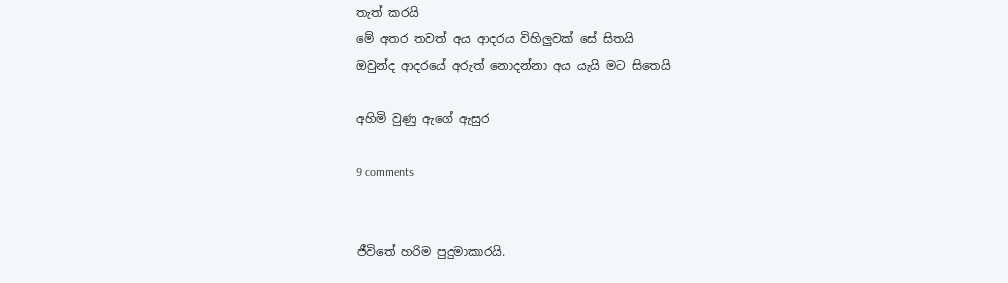තැත් කරයි
මේ අතර තවත් අය ආදරය විහිලුවක් සේ සිතයි
ඔවුන්ද ආදරයේ අරුත් නොදන්නා අය යැයි මට සිතෙයි

අහිමි වුණු ඇගේ ඇසුර

9 comments


ජීවිතේ හරිම පුදුමාකාරයි.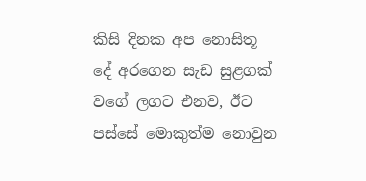කිසි දිනක අප නොසිතූ දේ අරගෙන සැඩ සුළගක් වගේ ලගට එනව, ඊට පස්සේ මොකුත්ම නොවුන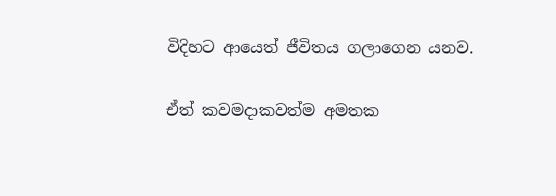විදිහට ආයෙත් ජීවිතය ගලාගෙන යනව.

ඒත් කවමදාකවත්ම අමතක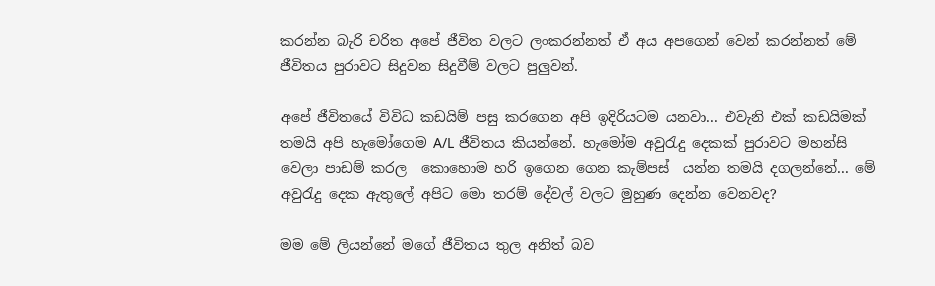කරන්න බැරි චරිත අපේ ජීවිත වලට ලංකරන්නත් ඒ අය අපගෙන් වෙන් කරන්නත් මේ ජීවිතය පුරාවට සිදුවන සිදුවීම් වලට පුලුවන්.

අපේ ජීවිතයේ විවිධ කඩයිම් පසු කරගෙන අපි ඉදිරියටම යනවා... එවැනි එක් කඩයිමක් තමයි අපි හැමෝගෙම A/L ජීවිතය කියන්නේ. හැමෝම අවුරැදු දෙකක් පුරාවට මහන්සි වෙලා පාඩම් කරල  කොහොම හරි ඉගෙන ගෙන කැම්පස්  යන්න තමයි දගලන්නේ... මේ අවුරැදු දෙක ඇතුලේ අපිට මො තරම් දේවල් වලට මුහුණ දෙන්න වෙනවද?

මම මේ ලියන්නේ මගේ ජීවිතය තුල අනිත් බව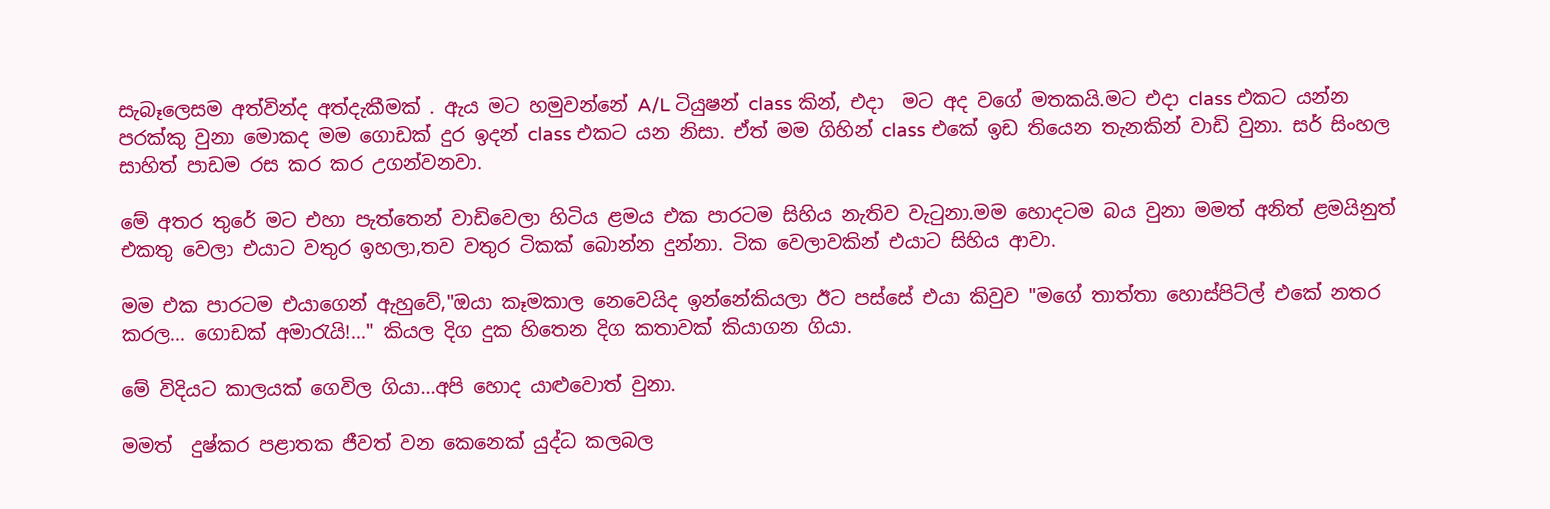සැබෑලෙසම අත්වින්ද අත්දැකීමක් . ඇය මට හමුවන්නේ A/L ටියුෂන් class කින්, එදා  මට අද වගේ මතකයි.මට එදා class එකට යන්න පරක්කු වුනා මොකද මම ගොඩක් දුර ඉදන් class එකට යන නිසා. ඒත් මම ගිහින් class එකේ ඉඩ තියෙන තැනකින් වාඩි වුනා. සර් සිංහල සාහිත් පාඩම රස කර කර උගන්වනවා.

මේ අතර තුරේ මට එහා පැත්තෙන් වාඩිවෙලා හිටිය ළමය එක පාරටම සිහිය නැතිව වැටුනා.මම හොදටම බය වුනා මමත් අනිත් ළමයිනුත් එකතු වෙලා එයාට වතුර ඉහලා,තව වතුර ටිකක් බොන්න දුන්නා. ටික වෙලාවකින් එයාට සිහිය ආවා.

මම එක පාරටම එයාගෙන් ඇහුවේ,"ඔයා කෑමකාල නෙවෙයිද ඉන්නේකියලා ඊට පස්සේ එයා කිවුව "මගේ තාත්තා හොස්පිට්ල් එකේ නතර කරල... ගොඩක් අමාරැයි!..." කියල දිග දුක හිතෙන දිග කතාවක් කියාගන ගියා.

මේ විදියට කාලයක් ගෙවිල ගියා...අපි හොද යාළුවොත් වුනා.

මමත්  දුෂ්කර පළාතක ජීවත් වන කෙනෙක් යුද්ධ කලබල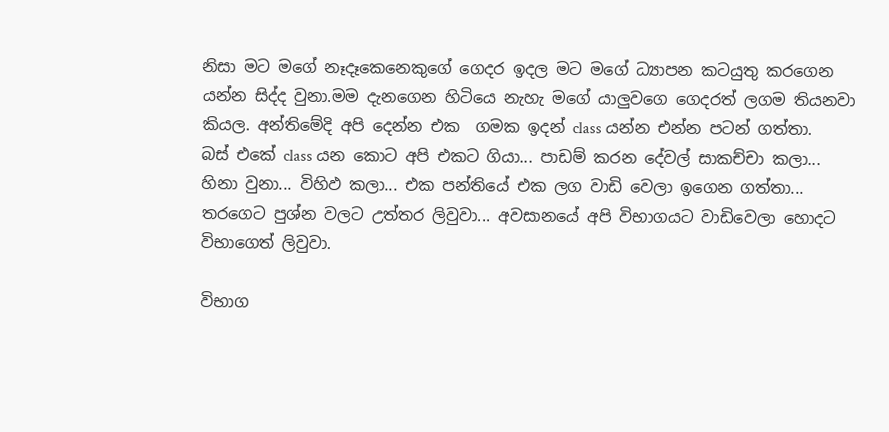නිසා මට මගේ නෑදෑකෙනෙකුගේ ගෙදර ඉදල මට මගේ ධ්‍යාපන කටයුතු කරගෙන යන්න සිද්ද වුනා.මම දැනගෙන හිටියෙ නැහැ මගේ යාලුවගෙ ගෙදරත් ලගම තියනවා කියල. අන්තිමේදි අපි දෙන්න එක  ගමක ඉදන් class යන්න එන්න පටන් ගත්තා.
බස් එකේ class යන කොට අපි එකට ගියා... පාඩම් කරන දේවල් සාකච්චා කලා... හිනා වුනා... විහිඵ කලා... එක පන්තියේ එක ලග වාඩි වෙලා ඉගෙන ගත්තා... තරගෙට පුශ්න වලට උත්තර ලිවුවා... අවසානයේ අපි විභාගයට වාඩිවෙලා හොදට විභාගෙත් ලිවුවා.

විභාග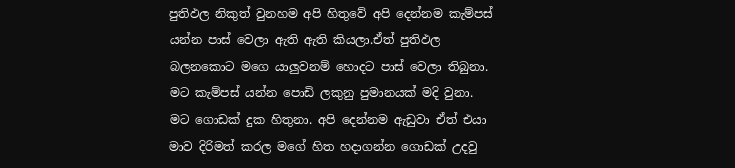පුතිඵල නිකුත් වුනහම අපි හිතුවේ අපි දෙන්නම කැම්පස් යන්න පාස් වෙලා ඇති ඇති කියලා.ඒත් පුතිඵල බලනකොට මගෙ යාලුවනම් හොදට පාස් වෙලා තිබුනා. මට කැම්පස් යන්න පොඩි ලකුනු පුමානයක් මදි වුනා.
මට ගොඩක් දුක හිතුනා. අපි දෙන්නම ඇඩුවා ඒත් එයා මාව දිරිමත් කරල මගේ හිත හදාගන්න ගොඩක් උදවු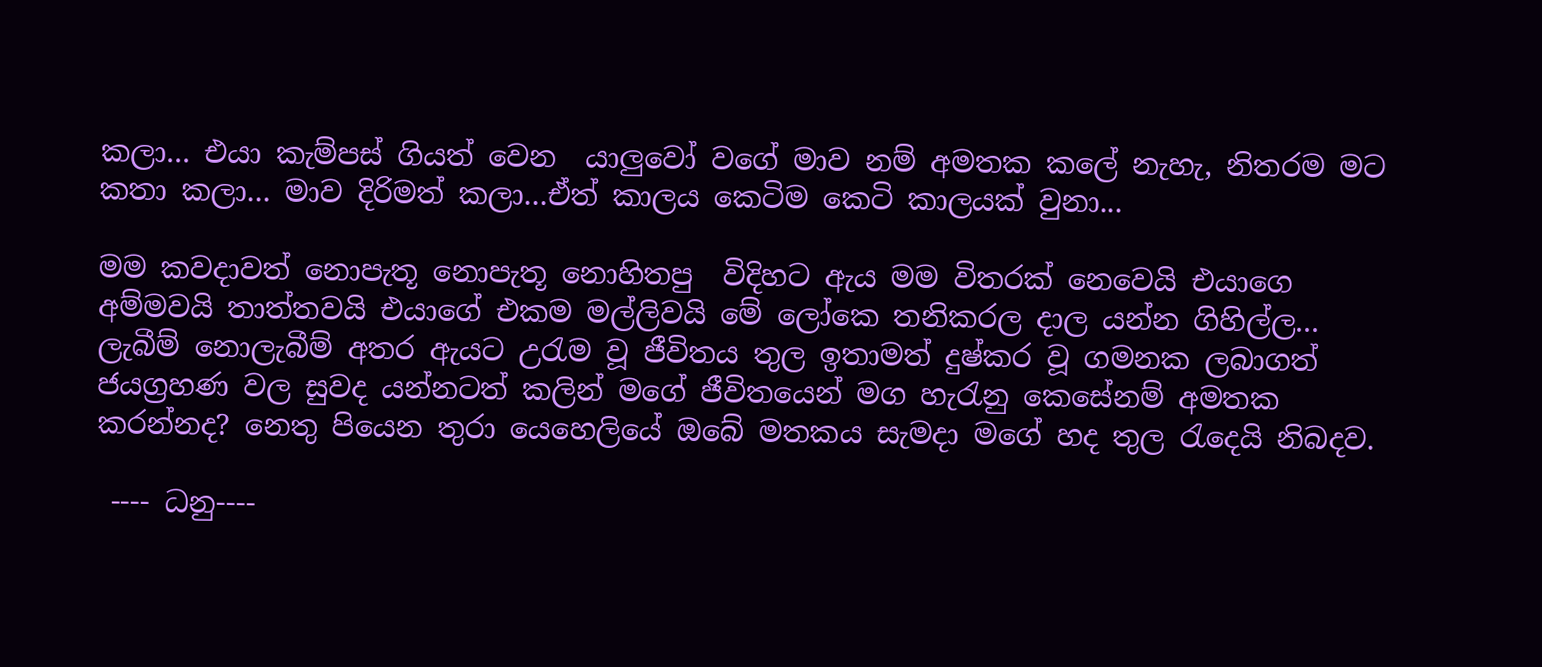කලා... එයා කැම්පස් ගියත් වෙන  යාලුවෝ වගේ මාව නම් අමතක කලේ නැහැ, නිතරම මට කතා කලා... මාව දිරිමත් කලා...ඒත් කාලය කෙටිම කෙටි කාලයක් වුනා...

මම කවදාවත් නොපැතූ නොපැතූ නොහිතපු  විදිහට ඇය මම විතරක් නෙවෙයි එයාගෙ අම්මවයි තාත්තවයි එයාගේ එකම මල්ලිවයි මේ ලෝකෙ තනිකරල දාල යන්න ගිහිල්ල...
ලැබීම් නොලැබීම් අතර ඇයට උරැම වූ ජීවිතය තුල ඉතාමත් දුෂ්කර වූ ගමනක ලබාගත් ජයග්‍රහණ වල සුවද යන්නටත් කලින් මගේ ජීවිතයෙන් මග හැරැනු කෙසේනම් අමතක කරන්නද? නෙතු පියෙන තුරා යෙහෙලියේ ඔබේ මතකය සැමදා මගේ හද තුල රැදෙයි නිබදව.

 ---- ධනු----